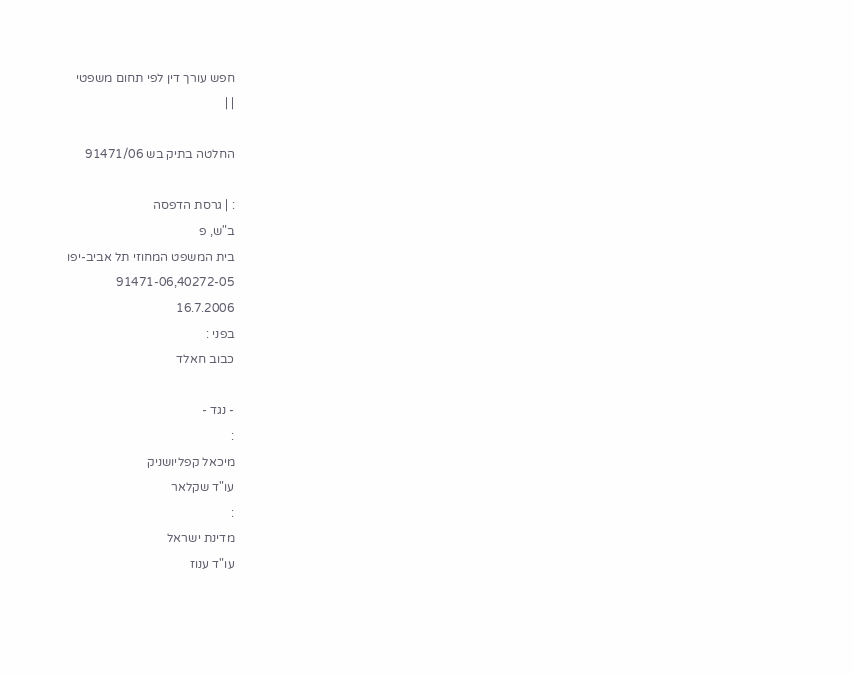חפש עורך דין לפי תחום משפטי
| |

החלטה בתיק בש 91471/06

: | גרסת הדפסה
ב"ש, פ
בית המשפט המחוזי תל אביב-יפו
91471-06,40272-05
16.7.2006
בפני :
כבוב חאלד

- נגד -
:
מיכאל קפליושניק
עו"ד שקלאר
:
מדינת ישראל
עו"ד ענוז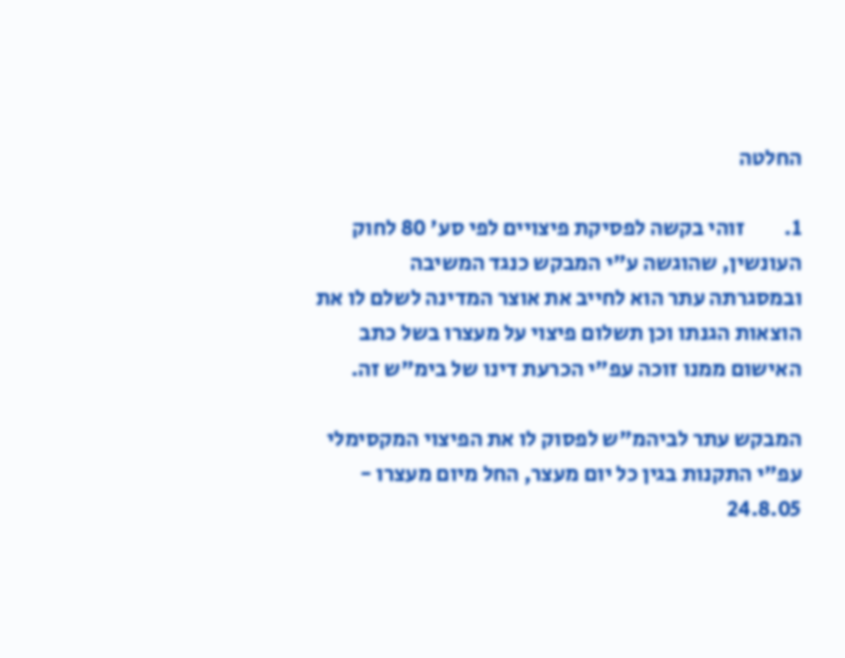החלטה

1.         זוהי בקשה לפסיקת פיצויים לפי סע' 80 לחוק העונשין, שהוגשה ע"י המבקש כנגד המשיבה ובמסגרתה עתר הוא לחייב את אוצר המדינה לשלם לו את הוצאות הגנתו וכן תשלום פיצוי על מעצרו בשל כתב האישום ממנו זוכה עפ"י הכרעת דינו של בימ"ש זה.

המבקש עתר לביהמ"ש לפסוק לו את הפיצוי המקסימלי עפ"י התקנות בגין כל יום מעצר, החל מיום מעצרו - 24.8.05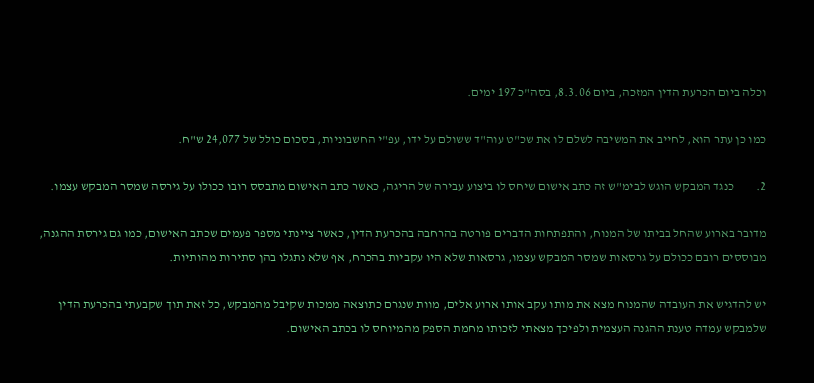וכלה ביום הכרעת הדין המזכה, ביום 8.3.06, בסה"כ 197 ימים.

כמו כן עתר הוא, לחייב את המשיבה לשלם לו את שכ"ט עוה"ד ששולם על ידו, עפ"י החשבוניות, בסכום כולל של 24,077 ש"ח.

2.         כנגד המבקש הוגש לבימ"ש זה כתב אישום שיחס לו ביצוע עבירה של הריגה, כאשר כתב האישום מתבסס רובו ככולו על גירסה שמסר המבקש עצמו.

מדובר בארוע שהחל בביתו של המנוח, והתפתחות הדברים פורטה בהרחבה בהכרעת הדין, כאשר ציינתי מספר פעמים שכתב האישום, כמו גם גירסת ההגנה, מבוססים רובם ככולם על גרסאות שמסר המבקש עצמו, גרסאות שלא היו עקביות בהכרח, אף שלא נתגלו בהן סתירות מהותיות.

יש להדגיש את העובדה שהמנוח מצא את מותו עקב אותו ארוע אלים, מוות שנגרם כתוצאה ממכות שקיבל מהמבקש, כל זאת תוך שקבעתי בהכרעת הדין שלמבקש עמדה טענת ההגנה העצמית ולפיכך מצאתי לזכותו מחמת הספק מהמיוחס לו בכתב האישום.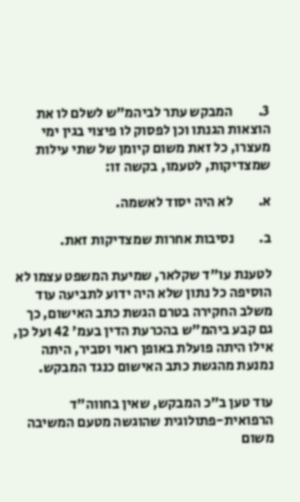3.         המבקש עתר לביהמ"ש לשלם לו את הוצאות הגנתו וכן לפסוק לו פיצוי בגין ימי מעצרו, כל זאת משום קיומן של שתי עילות שמצדיקות, לטעמו, בקשה זו:

א.         לא היה יסוד לאשמה.

ב.         נסיבות אחרות שמצדיקות זאת.

לטענת עו"ד שקלאר, שמיעת המשפט עצמו לא הוסיפה כל נתון שלא היה ידוע לתביעה עוד משלב החקירה בטרם הגשת כתב האישום, כך גם קבע ביהמ"ש בהכרעת הדין בעמ' 42 ועל כן, אילו היתה פועלת באופן ראוי וסביר, היתה נמנעת מהגשת כתב האישום כנגד המבקש.

עוד טען ב"כ המבקש, שאין בחווה"ד הרפואית-פתולוגית שהוגשה מטעם המשיבה משום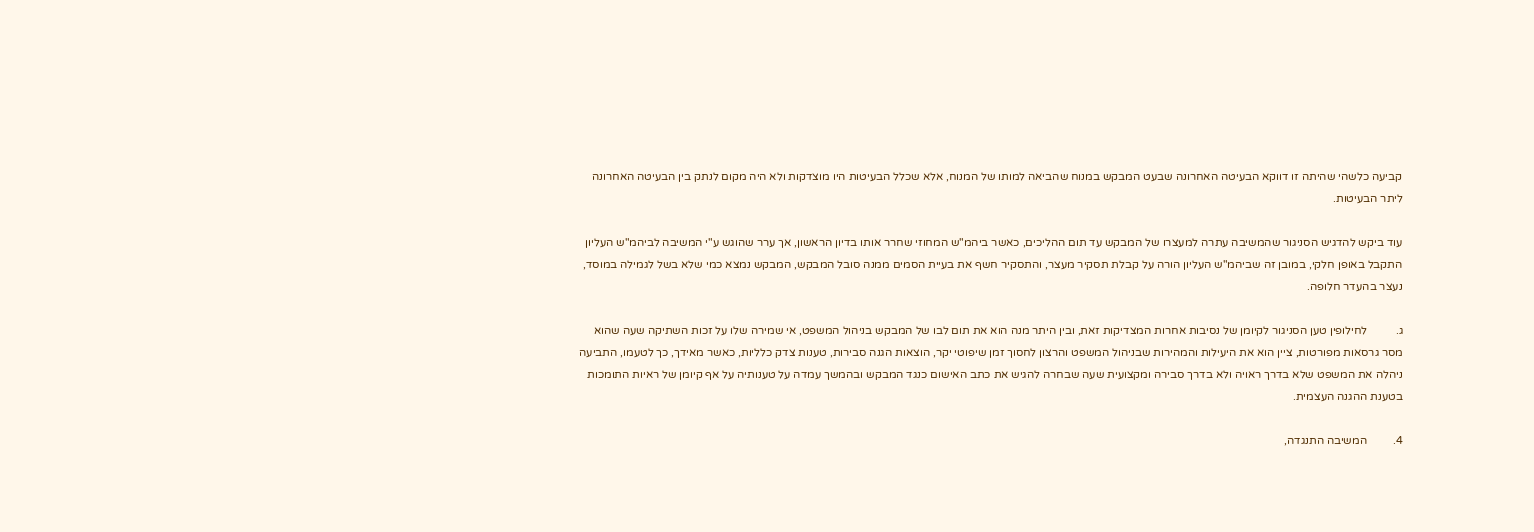קביעה כלשהי שהיתה זו דווקא הבעיטה האחרונה שבעט המבקש במנוח שהביאה למותו של המנוח, אלא שכלל הבעיטות היו מוצדקות ולא היה מקום לנתק בין הבעיטה האחרונה ליתר הבעיטות.

עוד ביקש להדגיש הסניגור שהמשיבה עתרה למעצרו של המבקש עד תום ההליכים, כאשר ביהמ"ש המחוזי שחרר אותו בדיון הראשון, אך ערר שהוגש ע"י המשיבה לביהמ"ש העליון התקבל באופן חלקי, במובן זה שביהמ"ש העליון הורה על קבלת תסקיר מעצר, והתסקיר חשף את בעיית הסמים ממנה סובל המבקש, המבקש נמצא כמי שלא בשל לגמילה במוסד, נעצר בהעדר חלופה.

ג.          לחילופין טען הסניגור לקיומן של נסיבות אחרות המצדיקות זאת, ובין היתר מנה הוא את תום לבו של המבקש בניהול המשפט, אי שמירה שלו על זכות השתיקה שעה שהוא מסר גרסאות מפורטות, ציין הוא את היעילות והמהירות שבניהול המשפט והרצון לחסוך זמן שיפוטי יקר, הוצאות הגנה סבירות, טענות צדק כלליות, כאשר מאידך, כך לטעמו, התביעה ניהלה את המשפט שלא בדרך ראויה ולא בדרך סבירה ומקצועית שעה שבחרה להגיש את כתב האישום כנגד המבקש ובהמשך עמדה על טענותיה על אף קיומן של ראיות התומכות בטענת ההגנה העצמית.

4.         המשיבה התנגדה,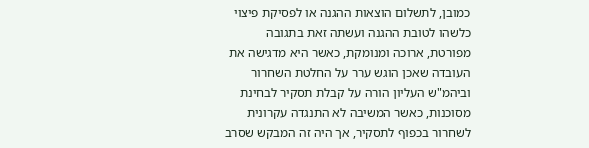כמובן, לתשלום הוצאות ההגנה או לפסיקת פיצוי כלשהו לטובת ההגנה ועשתה זאת בתגובה מפורטת, ארוכה ומנומקת, כאשר היא מדגישה את העובדה שאכן הוגש ערר על החלטת השחרור וביהמ"ש העליון הורה על קבלת תסקיר לבחינת מסוכנות, כאשר המשיבה לא התנגדה עקרונית לשחרור בכפוף לתסקיר, אך היה זה המבקש שסרב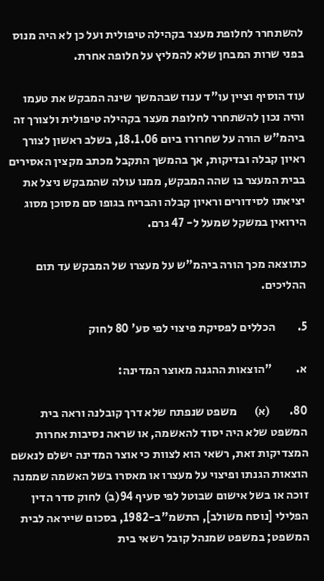להשתחרר לחלופת מעצר בקהילה טיפולית ועל כן לא היה מנוס בפני שרות המבחן שלא להמליץ על חלופה אחרת.

עוד הוסיף וציין עו"ד ענוז שבהמשך שינה המבקש את טעמו והיה נכון להשתחרר לחלופת מעצר בקהילה טיפולית ולצורך זה ביהמ"ש הורה על שחרורו ביום 18.1.06, בשלב ראשון לצורך ראיון קבלה ובדיקות, אך בהמשך התקבל מכתב מקצין האסירים בבית המעצר בו שהה המבקש, ממנו עולה שהמבקש ניצל את יציאתו לסידורים וראיון קבלה והבריח בגופו סם מסוכן מסוג הירואין במשקל שמעל ל- 47 גרם.

כתוצאה מכך הורה ביהמ"ש על מעצרו של המבקש עד תום ההליכים.

5.         הכללים לפסיקת פיצוי לפי סע' 80 לחוק

א.          "הוצאות ההגנה מאוצר המדינה:

80.        (א)       משפט שנפתח שלא דרך קובלנה וראה בית המשפט שלא היה יסוד להאשמה, או שראה נסיבות אחרות המצדיקות זאת, רשאי הוא לצוות כי אוצר המדינה ישלם לנאשם הוצאות הגנתו ופיצוי על מעצרו או מאסרו בשל האשמה שממנה זוכה או בשל אישום שבוטל לפי סעיף 94(ב) לחוק סדר הדין הפלילי [נוסח משולב], התשמ"ב-1982, בסכום שייראה לבית המשפט; במשפט שמנהל קובל רשאי בית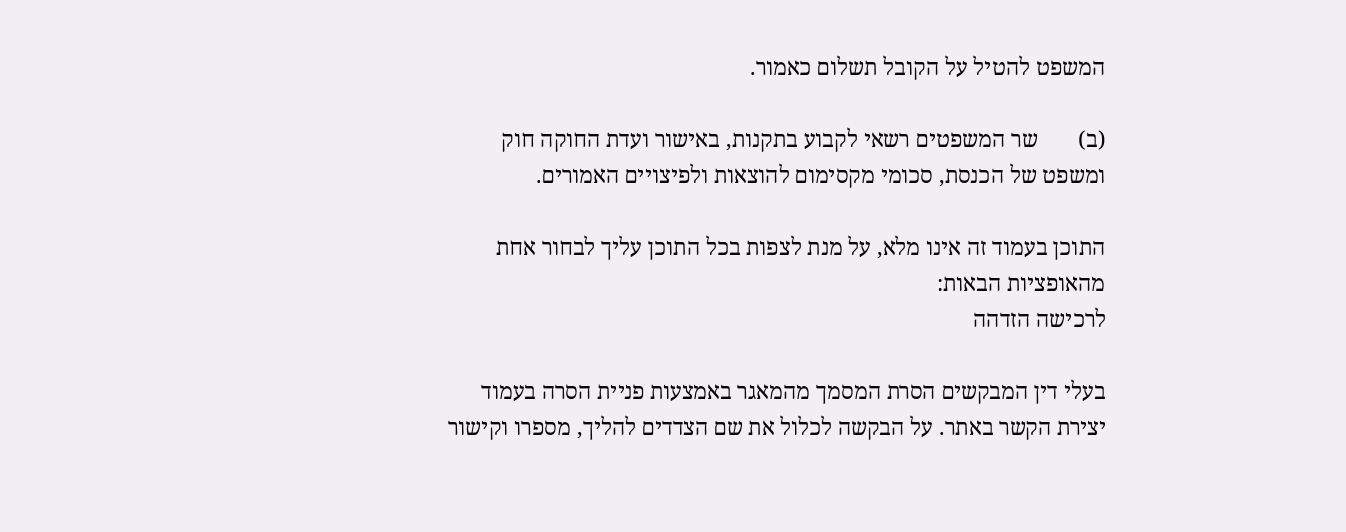המשפט להטיל על הקובל תשלום כאמור.

(ב)       שר המשפטים רשאי לקבוע בתקנות, באישור ועדת החוקה חוק ומשפט של הכנסת, סכומי מקסימום להוצאות ולפיצויים האמורים.

התוכן בעמוד זה אינו מלא, על מנת לצפות בכל התוכן עליך לבחור אחת מהאופציות הבאות:
לרכישה הזדהה

בעלי דין המבקשים הסרת המסמך מהמאגר באמצעות פניית הסרה בעמוד יצירת הקשר באתר. על הבקשה לכלול את שם הצדדים להליך, מספרו וקישור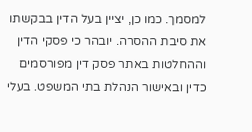למסמך. כמו כן, יציין בעל הדין בבקשתו את סיבת ההסרה. יובהר כי פסקי הדין וההחלטות באתר פסק דין מפורסמים כדין ובאישור הנהלת בתי המשפט. בעלי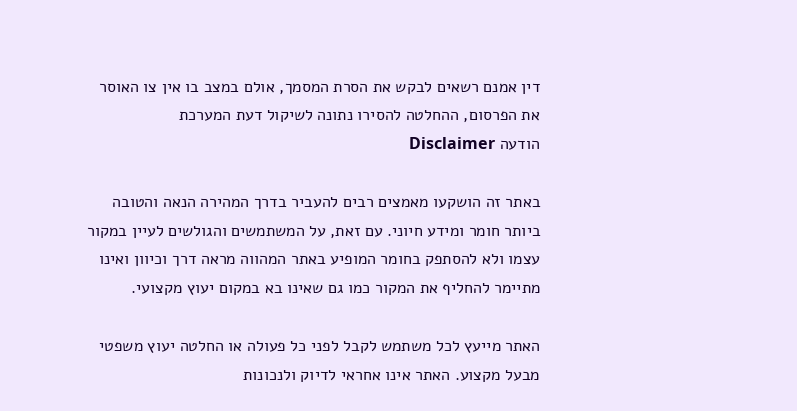דין אמנם רשאים לבקש את הסרת המסמך, אולם במצב בו אין צו האוסר את הפרסום, ההחלטה להסירו נתונה לשיקול דעת המערכת
הודעה Disclaimer

באתר זה הושקעו מאמצים רבים להעביר בדרך המהירה הנאה והטובה ביותר חומר ומידע חיוני. עם זאת, על המשתמשים והגולשים לעיין במקור עצמו ולא להסתפק בחומר המופיע באתר המהווה מראה דרך וכיוון ואינו מתיימר להחליף את המקור כמו גם שאינו בא במקום יעוץ מקצועי.

האתר מייעץ לכל משתמש לקבל לפני כל פעולה או החלטה יעוץ משפטי מבעל מקצוע. האתר אינו אחראי לדיוק ולנכונות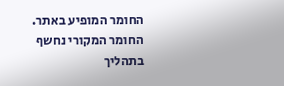החומר המופיע באתר. החומר המקורי נחשף בתהליך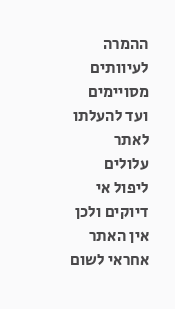ההמרה לעיוותים מסויימים ועד להעלתו לאתר עלולים ליפול אי דיוקים ולכן אין האתר אחראי לשום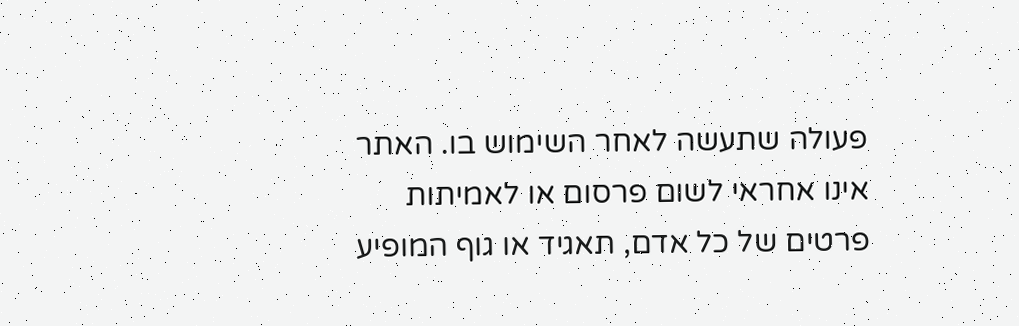פעולה שתעשה לאחר השימוש בו. האתר אינו אחראי לשום פרסום או לאמיתות פרטים של כל אדם, תאגיד או גוף המופיע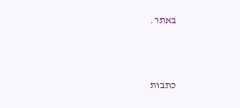באתר.




כתבות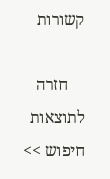קשורות

    חזרה לתוצאות חיפוש >>